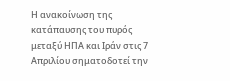Η ανακοίνωση της κατάπαυσης του πυρός μεταξύ ΗΠΑ και Ιράν στις 7 Απριλίου σηματοδοτεί την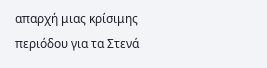απαρχή μιας κρίσιμης περιόδου για τα Στενά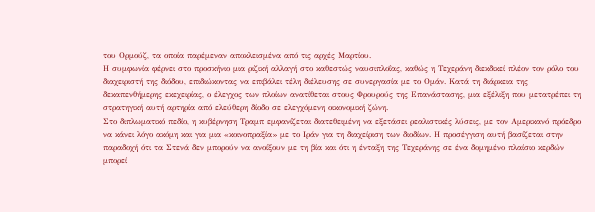του Ορμούζ, τα οποία παρέμεναν αποκλεισμένα από τις αρχές Μαρτίου.
Η συμφωνία φέρνει στο προσκήνιο μια ριζική αλλαγή στο καθεστώς ναυσιπλοΐας, καθώς η Τεχεράνη διεκδικεί πλέον τον ρόλο του διαχειριστή της διόδου, επιδιώκοντας να επιβάλει τέλη διέλευσης σε συνεργασία με το Ομάν. Κατά τη διάρκεια της δεκαπενθήμερης εκεχειρίας, ο έλεγχος των πλοίων ανατίθεται στους Φρουρούς της Επανάστασης, μια εξέλιξη που μετατρέπει τη στρατηγική αυτή αρτηρία από ελεύθερη δίοδο σε ελεγχόμενη οικονομική ζώνη.
Στο διπλωματικό πεδίο, η κυβέρνηση Τραμπ εμφανίζεται διατεθειμένη να εξετάσει ρεαλιστικές λύσεις, με τον Αμερικανό πρόεδρο να κάνει λόγο ακόμη και για μια «κοινοπραξία» με το Ιράν για τη διαχείριση των διοδίων. Η προσέγγιση αυτή βασίζεται στην παραδοχή ότι τα Στενά δεν μπορούν να ανοίξουν με τη βία και ότι η ένταξη της Τεχεράνης σε ένα δομημένο πλαίσιο κερδών μπορεί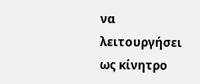να λειτουργήσει ως κίνητρο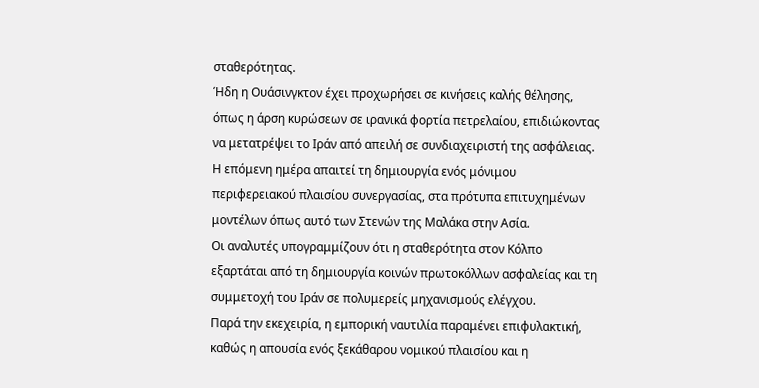σταθερότητας.
Ήδη η Ουάσινγκτον έχει προχωρήσει σε κινήσεις καλής θέλησης, όπως η άρση κυρώσεων σε ιρανικά φορτία πετρελαίου, επιδιώκοντας να μετατρέψει το Ιράν από απειλή σε συνδιαχειριστή της ασφάλειας.
Η επόμενη ημέρα απαιτεί τη δημιουργία ενός μόνιμου περιφερειακού πλαισίου συνεργασίας, στα πρότυπα επιτυχημένων μοντέλων όπως αυτό των Στενών της Μαλάκα στην Ασία.
Οι αναλυτές υπογραμμίζουν ότι η σταθερότητα στον Κόλπο εξαρτάται από τη δημιουργία κοινών πρωτοκόλλων ασφαλείας και τη συμμετοχή του Ιράν σε πολυμερείς μηχανισμούς ελέγχου.
Παρά την εκεχειρία, η εμπορική ναυτιλία παραμένει επιφυλακτική, καθώς η απουσία ενός ξεκάθαρου νομικού πλαισίου και η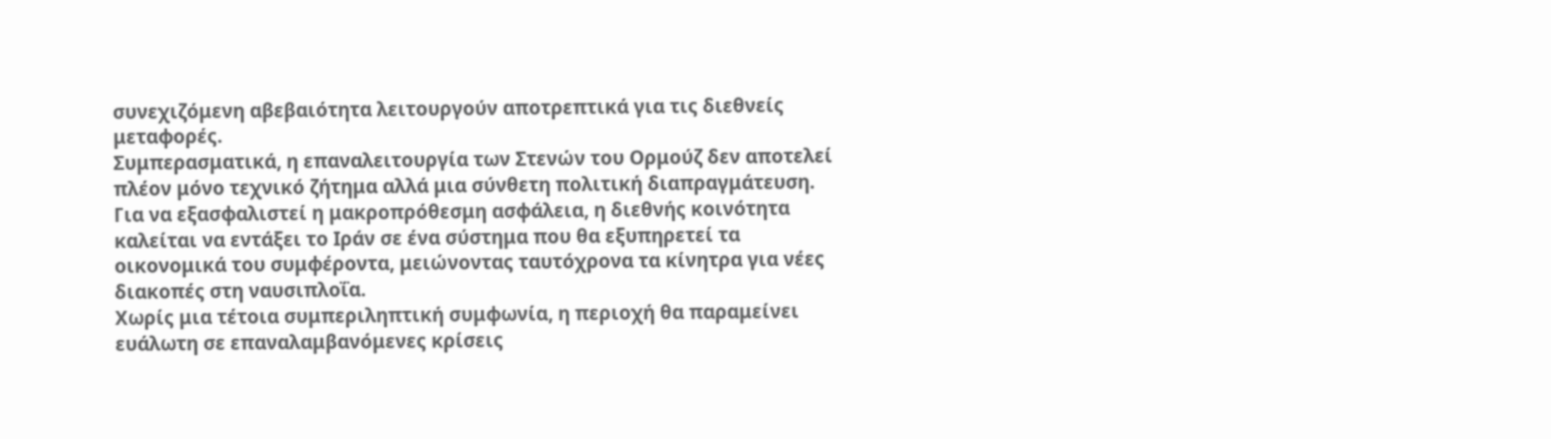συνεχιζόμενη αβεβαιότητα λειτουργούν αποτρεπτικά για τις διεθνείς μεταφορές.
Συμπερασματικά, η επαναλειτουργία των Στενών του Ορμούζ δεν αποτελεί πλέον μόνο τεχνικό ζήτημα αλλά μια σύνθετη πολιτική διαπραγμάτευση. Για να εξασφαλιστεί η μακροπρόθεσμη ασφάλεια, η διεθνής κοινότητα καλείται να εντάξει το Ιράν σε ένα σύστημα που θα εξυπηρετεί τα οικονομικά του συμφέροντα, μειώνοντας ταυτόχρονα τα κίνητρα για νέες διακοπές στη ναυσιπλοΐα.
Χωρίς μια τέτοια συμπεριληπτική συμφωνία, η περιοχή θα παραμείνει ευάλωτη σε επαναλαμβανόμενες κρίσεις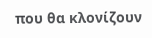που θα κλονίζουν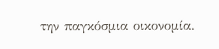την παγκόσμια οικονομία.